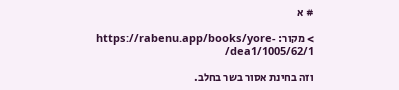# א

> מקור: https://rabenu.app/books/yore-dea1/1005/62/1/

וזה בחינת אסור בשר בחלב.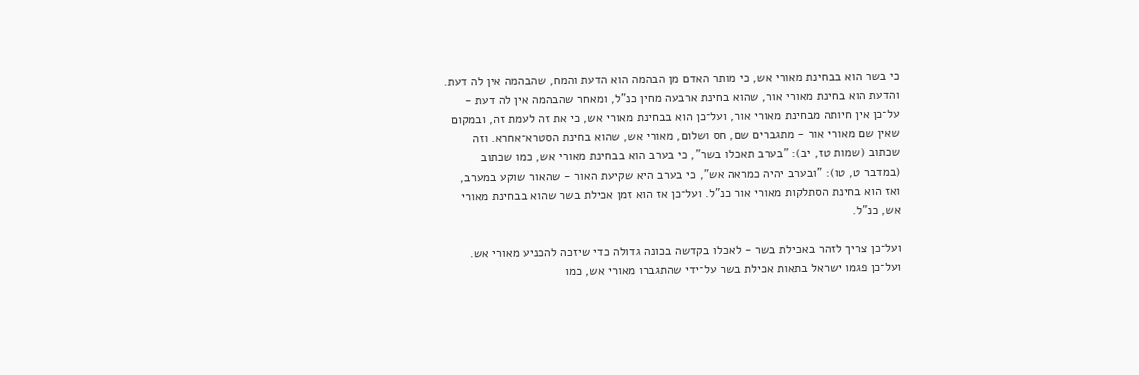כי בשר הוא בבחינת מאורי אש, כי מותר האדם מן הבהמה הוא הדעת והמח, שהבהמה אין לה דעת. והדעת הוא בחינת מאורי אור, שהוא בחינת ארבעה מחין כנ"ל, ומאחר שהבהמה אין לה דעת - על־כן אין חיותה מבחינת מאורי אור, ועל־כן הוא בבחינת מאורי אש, כי את זה לעמת זה, ובמקום שאין שם מאורי אור - מתגברים שם, חס ושלום, מאורי אש, שהוא בחינת הסטרא־אחרא. וזה שכתוב (שמות טז, יב): "בערב תאכלו בשר", כי בערב הוא בבחינת מאורי אש, כמו שכתוב (במדבר ט, טו): "ובערב יהיה כמראה אש", כי בערב היא שקיעת האור - שהאור שוקע במערב, ואז הוא בחינת הסתלקות מאורי אור כנ"ל. ועל־כן אז הוא זמן אכילת בשר שהוא בבחינת מאורי אש, כנ"ל.

ועל־כן צריך לזהר באכילת בשר - לאכלו בקדשה בכונה גדולה כדי שיזכה להכניע מאורי אש. ועל־כן פגמו ישראל בתאות אכילת בשר על־ידי שהתגברו מאורי אש, כמו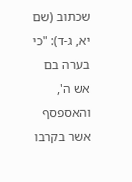שכתוב (שם יא, ג-ד): "כי בערה בם אש ה', והאספסף אשר בקרבו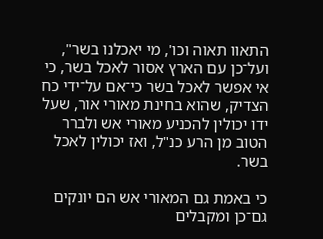התאוו תאוה וכו', מי יאכלנו בשר", ועל־כן עם הארץ אסור לאכל בשר, כי אי אפשר לאכל בשר כי־אם על־ידי כח הצדיק, שהוא בחינת מאורי אור, שעל ידו יכולין להכניע מאורי אש ולברר הטוב מן הרע כנ"ל, ואז יכולין לאכל בשר.

כי באמת גם המאורי אש הם יונקים גם־כן ומקבלים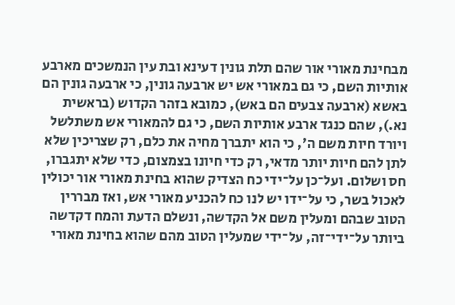מבחינת מאורי אור שהם תלת גונין דעינא ובת עין הנמשכים מארבע אותיות השם, כי גם במאורי אש יש ארבעה גונין, כי ארבעה גונין הם באשא (ארבעה צבעים הם באש), כמובא בזהר הקדוש (בראשית נא.), שהם כנגד ארבע אותיות השם, כי גם להמאורי אש משתלשל ויורד חיות משם ה', כי הוא יתברך מחיה את כלם, רק שצריכין שלא לתן להם חיות יותר מדאי, רק כדי חיונו בצמצום, כדי שלא יתגברו, חס ושלום. ועל־כן על־ידי כח הצדיק שהוא בחינת מאורי אור יכולין לאכול בשר, כי על־ידו יש לנו כח להכניע מאורי אש, ואז מבררין הטוב שבהם ומעלין משם אל הקדשה, ונשלם הדעת והמח דקדשה ביותר על־ידי־זה, על־ידי שמעלין הטוב מהם שהוא בחינת מאורי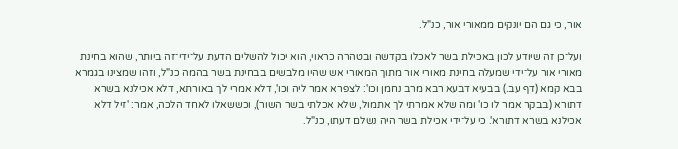אור, כי גם הם יונקים ממאורי אור, כנ"ל.

ועל־כן זה שיודע לכון באכילת בשר לאכלו בקדשה ובטהרה כראוי, הוא יכול להשלים הדעת על־ידי־זה ביותר, שהוא בחינת מאורי אור על־ידי שמעלה בחינת מאורי אור מתוך המאורי אש שהיו מלבשים בבחינת בשר בהמה כנ"ל, וזהו שמצינו בגמרא בבא קמא (דף עב.) בבעיא דבעא רבא מרב נחמן וכו': לצפרא אמר ליה וכו', דלא אמרי לך באורתא, דלא אכילנא בשרא דתורא (בבקר אמר לו כו' ומה שלא אמרתי לך אתמול, שלא אכלתי בשר השור), וכששאלו לאחד הלכה, אמר: 'זיל דלא אכילנא בשרא דתורא'. כי על־ידי אכילת בשר היה נשלם דעתו, כנ"ל.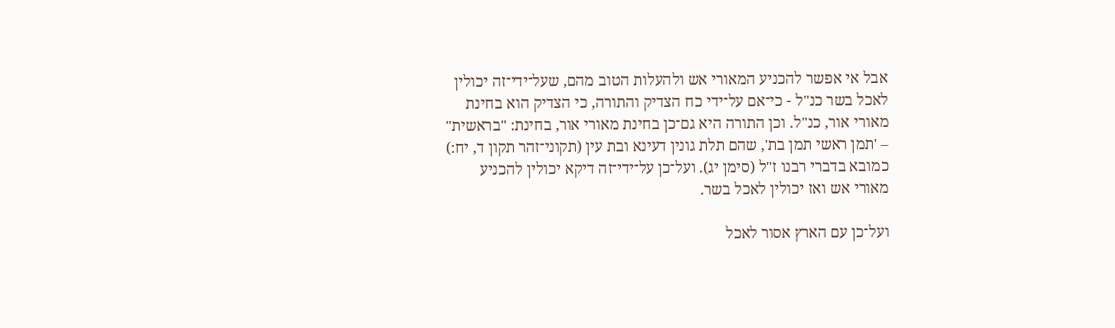אבל אי אפשר להכניע המאורי אש ולהעלות הטוב מהם, שעל־ידי־זה יכולין לאכל בשר כנ"ל - כי־אם על־ידי כח הצדיק והתורה, כי הצדיק הוא בחינת מאורי אור, כנ"ל. וכן התורה היא גם־כן בחינת מאורי אור, בחינת: "בראשית" – 'תמן ראשי תמן בת', שהם תלת גונין דעינא ובת עין (תקוני־זהר תקון ד, יח:) כמובא בדברי רבנו ז"ל (סימן יג). ועל־כן על־ידי־זה דיקא יכולין להכניע מאורי אש ואז יכולין לאכל בשר.

ועל־כן עם הארץ אסור לאכל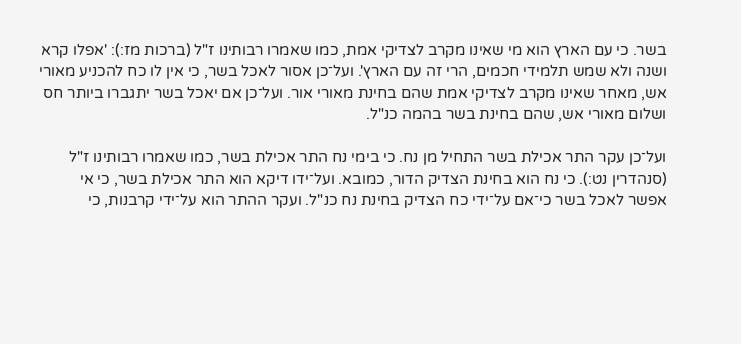בשר. כי עם הארץ הוא מי שאינו מקרב לצדיקי אמת, כמו שאמרו רבותינו ז"ל (ברכות מז:): 'אפלו קרא ושנה ולא שמש תלמידי חכמים, הרי זה עם הארץ'. ועל־כן אסור לאכל בשר, כי אין לו כח להכניע מאורי אש, מאחר שאינו מקרב לצדיקי אמת שהם בחינת מאורי אור. ועל־כן אם יאכל בשר יתגברו ביותר חס ושלום מאורי אש, שהם בחינת בשר בהמה כנ"ל.

ועל־כן עקר התר אכילת בשר התחיל מן נח. כי בימי נח התר אכילת בשר, כמו שאמרו רבותינו ז"ל (סנהדרין נט:). כי נח הוא בחינת הצדיק הדור, כמובא. ועל־ידו דיקא הוא התר אכילת בשר, כי אי אפשר לאכל בשר כי־אם על־ידי כח הצדיק בחינת נח כנ"ל. ועקר ההתר הוא על־ידי קרבנות, כי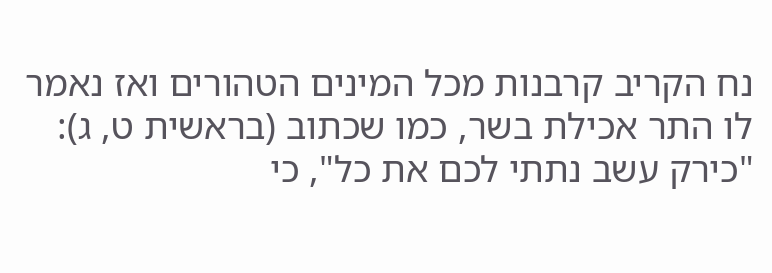נח הקריב קרבנות מכל המינים הטהורים ואז נאמר לו התר אכילת בשר, כמו שכתוב (בראשית ט, ג): "כירק עשב נתתי לכם את כל", כי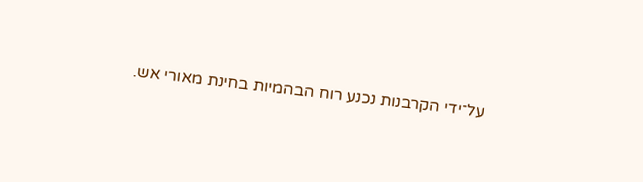על־ידי הקרבנות נכנע רוח הבהמיות בחינת מאורי אש.